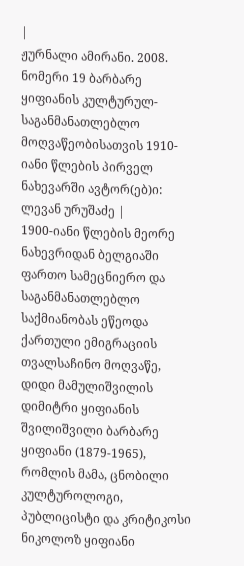|
ჟურნალი ამირანი. 2008. ნომერი 19 ბარბარე ყიფიანის კულტურულ-საგანმანათლებლო მოღვაწეობისათვის 1910-იანი წლების პირველ ნახევარში ავტორ(ებ)ი: ლევან ურუშაძე |
1900-იანი წლების მეორე ნახევრიდან ბელგიაში ფართო სამეცნიერო და საგანმანათლებლო საქმიანობას ეწეოდა ქართული ემიგრაციის თვალსაჩინო მოღვაწე, დიდი მამულიშვილის დიმიტრი ყიფიანის შვილიშვილი ბარბარე ყიფიანი (1879-1965), რომლის მამა, ცნობილი კულტუროლოგი, პუბლიცისტი და კრიტიკოსი ნიკოლოზ ყიფიანი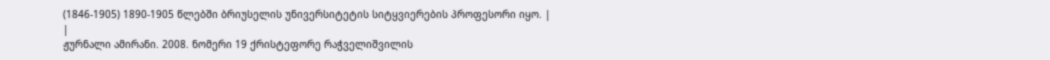(1846-1905) 1890-1905 წლებში ბრიუსელის უნივერსიტეტის სიტყვიერების პროფესორი იყო. |
|
ჟურნალი ამირანი. 2008. ნომერი 19 ქრისტეფორე რაჭველიშვილის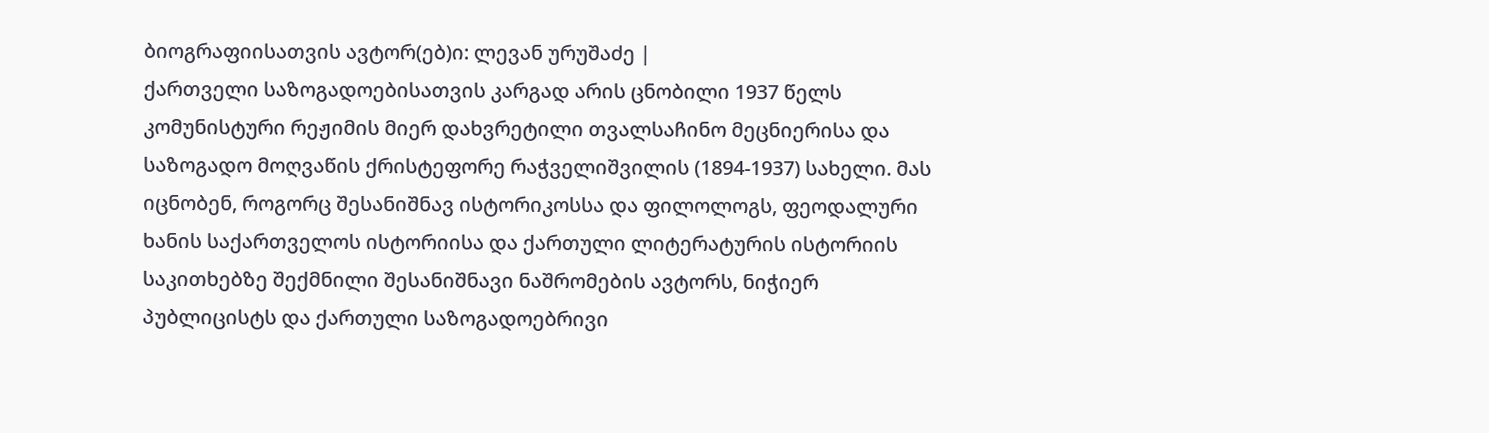ბიოგრაფიისათვის ავტორ(ებ)ი: ლევან ურუშაძე |
ქართველი საზოგადოებისათვის კარგად არის ცნობილი 1937 წელს კომუნისტური რეჟიმის მიერ დახვრეტილი თვალსაჩინო მეცნიერისა და საზოგადო მოღვაწის ქრისტეფორე რაჭველიშვილის (1894-1937) სახელი. მას იცნობენ, როგორც შესანიშნავ ისტორიკოსსა და ფილოლოგს, ფეოდალური ხანის საქართველოს ისტორიისა და ქართული ლიტერატურის ისტორიის საკითხებზე შექმნილი შესანიშნავი ნაშრომების ავტორს, ნიჭიერ პუბლიცისტს და ქართული საზოგადოებრივი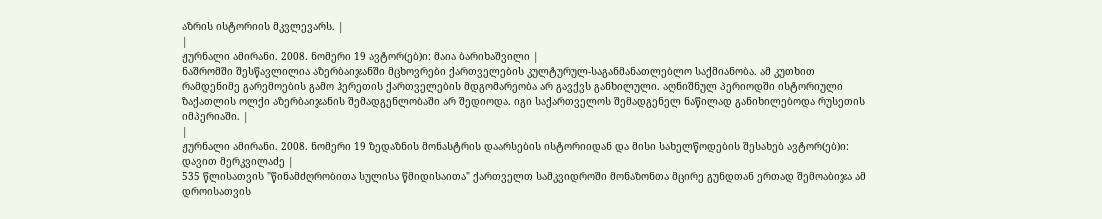აზრის ისტორიის მკვლევარს. |
|
ჟურნალი ამირანი. 2008. ნომერი 19 ავტორ(ებ)ი: მაია ბარიხაშვილი |
ნაშრომში შესწავლილია აზერბაიჯანში მცხოვრები ქართველების კულტურულ-საგანმანათლებლო საქმიანობა. ამ კუთხით რამდენიმე გარემოების გამო ჰერეთის ქართველების მდგომარეობა არ გავქვს განხილული. აღნიშნულ პერიოდში ისტორიული ზაქათლის ოლქი აზერბაიჯანის შემადგენლობაში არ შედიოდა. იგი საქართველოს შემადგენელ ნაწილად განიხილებოდა რუსეთის იმპერიაში. |
|
ჟურნალი ამირანი. 2008. ნომერი 19 ზედაზნის მონასტრის დაარსების ისტორიიდან და მისი სახელწოდების შესახებ ავტორ(ებ)ი: დავით მერკვილაძე |
535 წლისათვის "წინამძღრობითა სულისა წმიდისაითა" ქართველთ სამკვიდროში მონაზონთა მცირე გუნდთან ერთად შემოაბიჯა ამ დროისათვის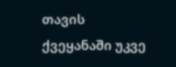თავის ქვეყანაში უკვე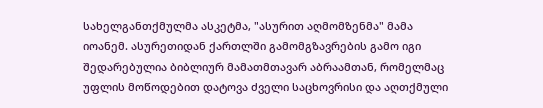სახელგანთქმულმა ასკეტმა, "ასურით აღმომზენმა" მამა იოანემ. ასურეთიდან ქართლში გამომგზავრების გამო იგი შედარებულია ბიბლიურ მამათმთავარ აბრაამთან, რომელმაც უფლის მოწოდებით დატოვა ძველი საცხოვრისი და აღთქმული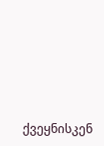ქვეყნისკენ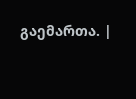გაემართა. |